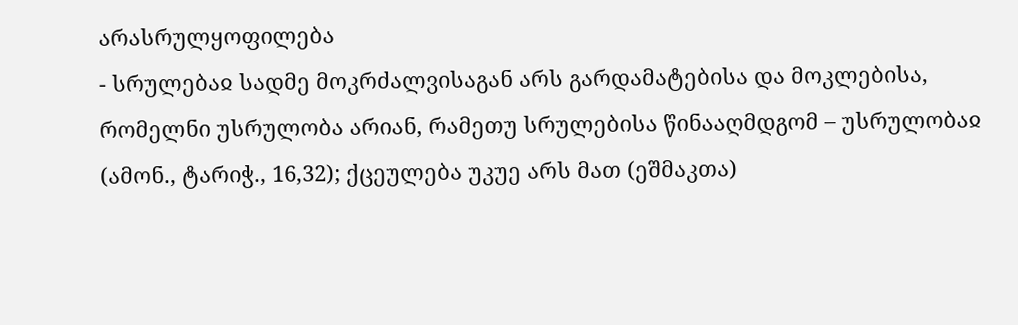არასრულყოფილება
- სრულებაჲ სადმე მოკრძალვისაგან არს გარდამატებისა და მოკლებისა, რომელნი უსრულობა არიან, რამეთუ სრულებისა წინააღმდგომ – უსრულობაჲ (ამონ., ტარიჭ., 16,32); ქცეულება უკუე არს მათ (ეშმაკთა)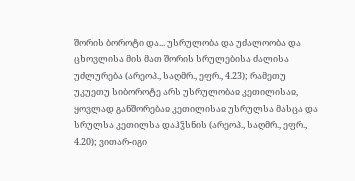შორის ბოროტი და... უსრულობა და უძალოობა და ცხოვლისა მის მათ შორის სრულებისა ძალისა უძლურება (არეოპ., საღმრ., ეფრ., 4.23); რამეთუ უკუეთუ სიბოროტე არს უსრულობაჲ კეთილისაჲ, ყოვლად განშორებაჲ კეთილისაჲ უსრულსა მასცა და სრულსა კეთილსა დაჰჴსნის (არეოპ., საღმრ., ეფრ., 4.20); ვითარ-იგი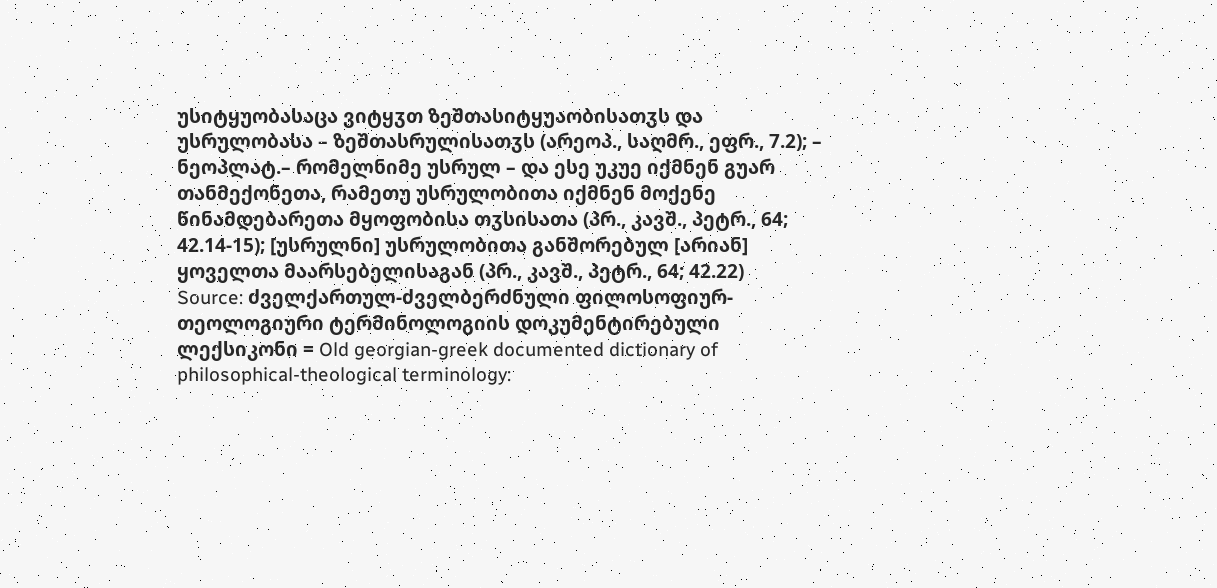უსიტყუობასაცა ვიტყჳთ ზეშთასიტყუაობისათჳს და უსრულობასა – ზეშთასრულისათჳს (არეოპ., საღმრ., ეფრ., 7.2); – ნეოპლატ.– რომელნიმე უსრულ – და ესე უკუე იქმნენ გუარ თანმექონეთა, რამეთუ უსრულობითა იქმნენ მოქენე წინამდებარეთა მყოფობისა თჳსისათა (პრ., კავშ., პეტრ., 64; 42.14-15); [უსრულნი] უსრულობითა განშორებულ [არიან] ყოველთა მაარსებელისაგან (პრ., კავშ., პეტრ., 64; 42.22)
Source: ძველქართულ-ძველბერძნული ფილოსოფიურ-თეოლოგიური ტერმინოლოგიის დოკუმენტირებული ლექსიკონი = Old georgian-greek documented dictionary of philosophical-theological terminology: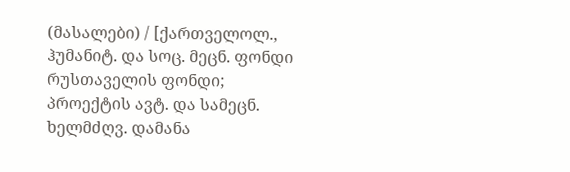(მასალები) / [ქართველოლ., ჰუმანიტ. და სოც. მეცნ. ფონდი რუსთაველის ფონდი; პროექტის ავტ. და სამეცნ. ხელმძღვ. დამანა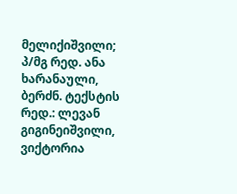მელიქიშვილი; პ/მგ რედ. ანა ხარანაული, ბერძნ. ტექსტის რედ.: ლევან გიგინეიშვილი, ვიქტორია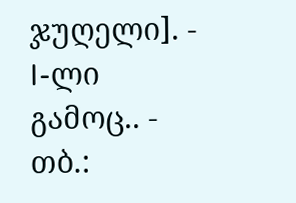ჯუღელი]. - I-ლი გამოც.. - თბ.: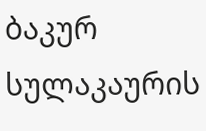ბაკურ სულაკაურის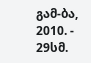გამ-ბა, 2010. - 29სმ.